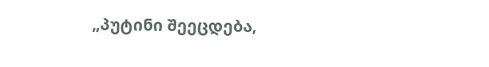„პუტინი შეეცდება,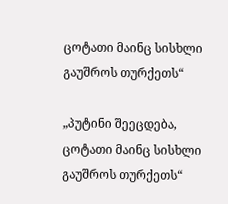ცოტათი მაინც სისხლი გაუშროს თურქეთს“

„პუტინი შეეცდება, ცოტათი მაინც სისხლი გაუშროს თურქეთს“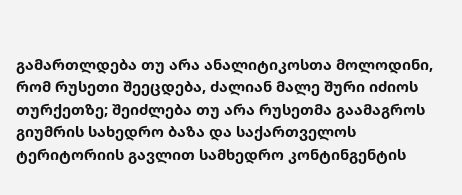გამართლდება თუ არა ანალიტიკოსთა მოლოდინი, რომ რუსეთი შეეცდება, ძალიან მალე შური იძიოს თურქეთზე; შეიძლება თუ არა რუსეთმა გაამაგროს გიუმრის სახედრო ბაზა და საქართველოს ტერიტორიის გავლით სამხედრო კონტინგენტის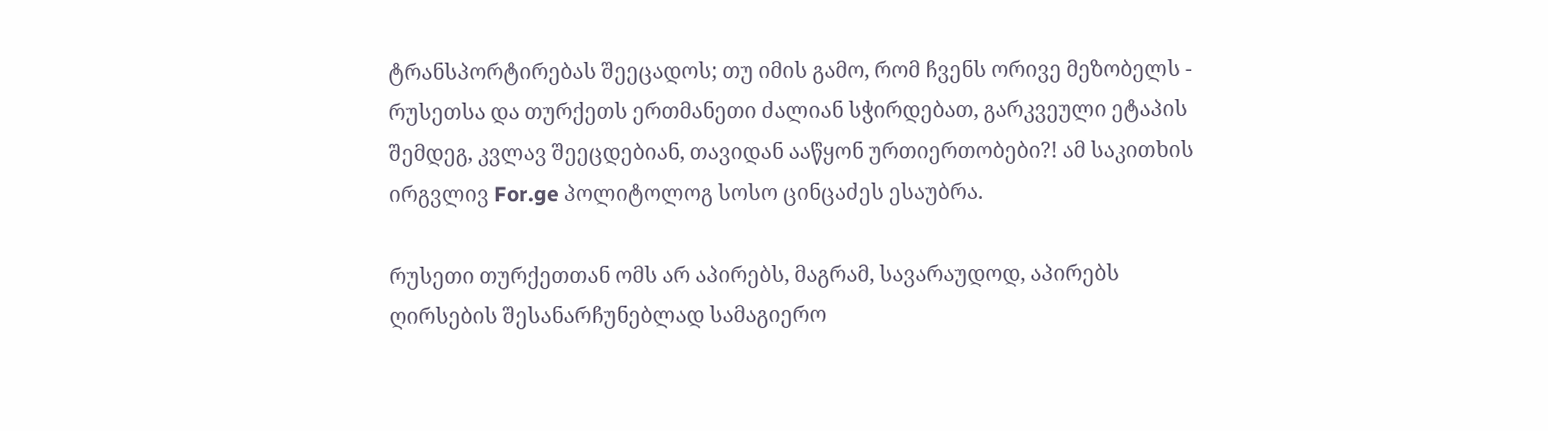ტრანსპორტირებას შეეცადოს; თუ იმის გამო, რომ ჩვენს ორივე მეზობელს - რუსეთსა და თურქეთს ერთმანეთი ძალიან სჭირდებათ, გარკვეული ეტაპის შემდეგ, კვლავ შეეცდებიან, თავიდან ააწყონ ურთიერთობები?! ამ საკითხის ირგვლივ For.ge პოლიტოლოგ სოსო ცინცაძეს ესაუბრა.

რუსეთი თურქეთთან ომს არ აპირებს, მაგრამ, სავარაუდოდ, აპირებს ღირსების შესანარჩუნებლად სამაგიერო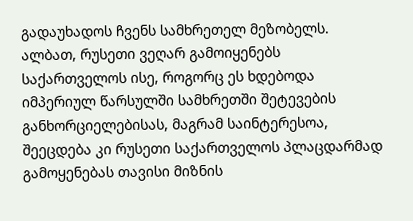გადაუხადოს ჩვენს სამხრეთელ მეზობელს. ალბათ, რუსეთი ვეღარ გამოიყენებს საქართველოს ისე, როგორც ეს ხდებოდა იმპერიულ წარსულში სამხრეთში შეტევების განხორციელებისას, მაგრამ საინტერესოა, შეეცდება კი რუსეთი საქართველოს პლაცდარმად გამოყენებას თავისი მიზნის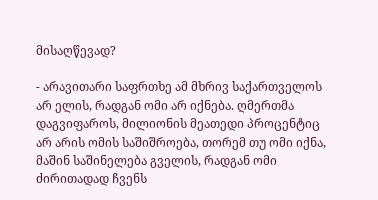მისაღწევად?

- არავითარი საფრთხე ამ მხრივ საქართველოს არ ელის, რადგან ომი არ იქნება. ღმერთმა დაგვიფაროს, მილიონის მეათედი პროცენტიც არ არის ომის საშიშროება, თორემ თუ ომი იქნა, მაშინ საშინელება გველის, რადგან ომი ძირითადად ჩვენს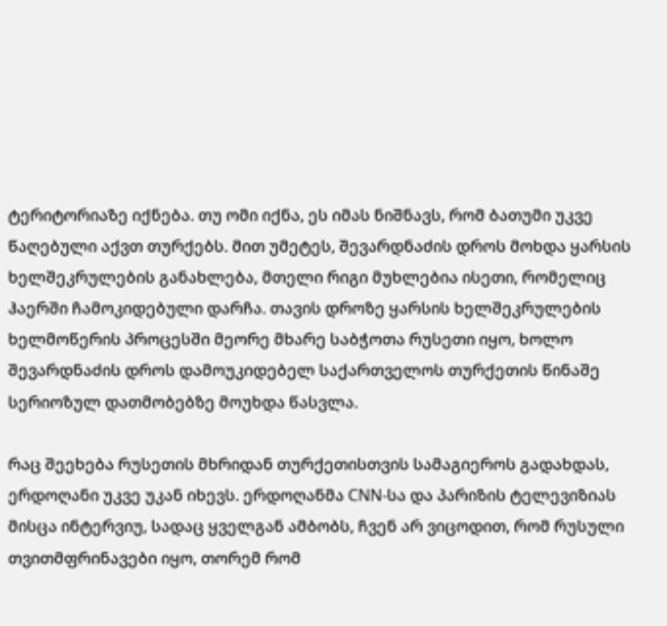ტერიტორიაზე იქნება. თუ ომი იქნა, ეს იმას ნიშნავს, რომ ბათუმი უკვე წაღებული აქვთ თურქებს. მით უმეტეს, შევარდნაძის დროს მოხდა ყარსის ხელშეკრულების განახლება, მთელი რიგი მუხლებია ისეთი, რომელიც ჰაერში ჩამოკიდებული დარჩა. თავის დროზე ყარსის ხელშეკრულების ხელმოწერის პროცესში მეორე მხარე საბჭოთა რუსეთი იყო, ხოლო შევარდნაძის დროს დამოუკიდებელ საქართველოს თურქეთის წინაშე სერიოზულ დათმობებზე მოუხდა წასვლა.

რაც შეეხება რუსეთის მხრიდან თურქეთისთვის სამაგიეროს გადახდას, ერდოღანი უკვე უკან იხევს. ერდოღანმა CNN-სა და პარიზის ტელევიზიას მისცა ინტერვიუ, სადაც ყველგან ამბობს, ჩვენ არ ვიცოდით, რომ რუსული თვითმფრინავები იყო, თორემ რომ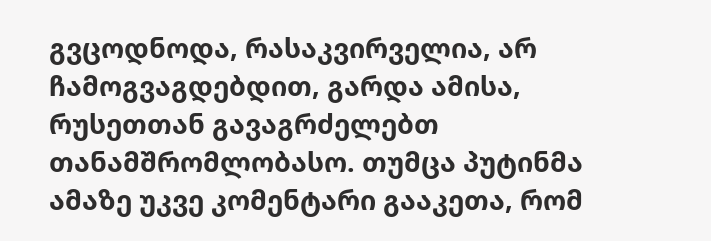გვცოდნოდა, რასაკვირველია, არ ჩამოგვაგდებდით, გარდა ამისა, რუსეთთან გავაგრძელებთ თანამშრომლობასო. თუმცა პუტინმა ამაზე უკვე კომენტარი გააკეთა, რომ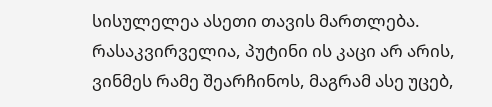სისულელეა ასეთი თავის მართლება. რასაკვირველია, პუტინი ის კაცი არ არის, ვინმეს რამე შეარჩინოს, მაგრამ ასე უცებ,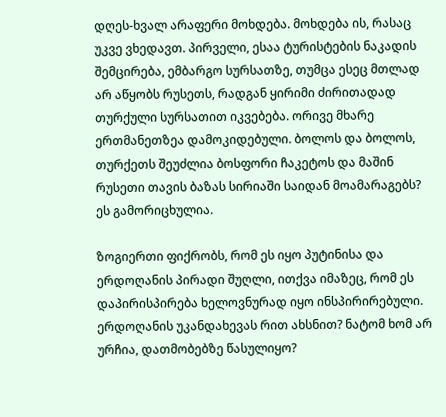დღეს-ხვალ არაფერი მოხდება. მოხდება ის, რასაც უკვე ვხედავთ. პირველი, ესაა ტურისტების ნაკადის შემცირება, ემბარგო სურსათზე, თუმცა ესეც მთლად არ აწყობს რუსეთს, რადგან ყირიმი ძირითადად თურქული სურსათით იკვებება. ორივე მხარე ერთმანეთზეა დამოკიდებული. ბოლოს და ბოლოს, თურქეთს შეუძლია ბოსფორი ჩაკეტოს და მაშინ რუსეთი თავის ბაზას სირიაში საიდან მოამარაგებს? ეს გამორიცხულია.

ზოგიერთი ფიქრობს, რომ ეს იყო პუტინისა და ერდოღანის პირადი შუღლი, ითქვა იმაზეც, რომ ეს დაპირისპირება ხელოვნურად იყო ინსპირირებული. ერდოღანის უკანდახევას რით ახსნით? ნატომ ხომ არ ურჩია, დათმობებზე წასულიყო?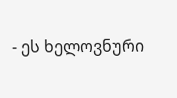- ეს ხელოვნური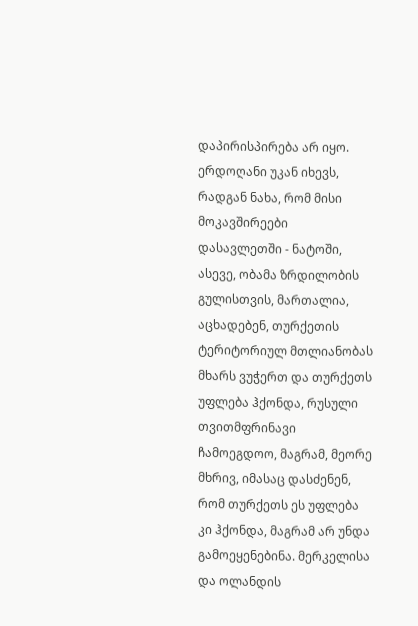დაპირისპირება არ იყო. ერდოღანი უკან იხევს, რადგან ნახა, რომ მისი მოკავშირეები დასავლეთში - ნატოში, ასევე, ობამა ზრდილობის გულისთვის, მართალია, აცხადებენ, თურქეთის ტერიტორიულ მთლიანობას მხარს ვუჭერთ და თურქეთს უფლება ჰქონდა, რუსული თვითმფრინავი ჩამოეგდოო, მაგრამ, მეორე მხრივ, იმასაც დასძენენ, რომ თურქეთს ეს უფლება კი ჰქონდა, მაგრამ არ უნდა გამოეყენებინა. მერკელისა და ოლანდის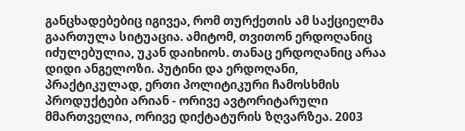განცხადებებიც იგივეა, რომ თურქეთის ამ საქციელმა გაართულა სიტუაცია. ამიტომ, თვითონ ერდოღანიც იძულებულია, უკან დაიხიოს. თანაც ერდოღანიც არაა დიდი ანგელოზი. პუტინი და ერდოღანი, პრაქტიკულად, ერთი პოლიტიკური ჩამოსხმის პროდუქტები არიან - ორივე ავტორიტარული მმართველია, ორივე დიქტატურის ზღვარზეა. 2003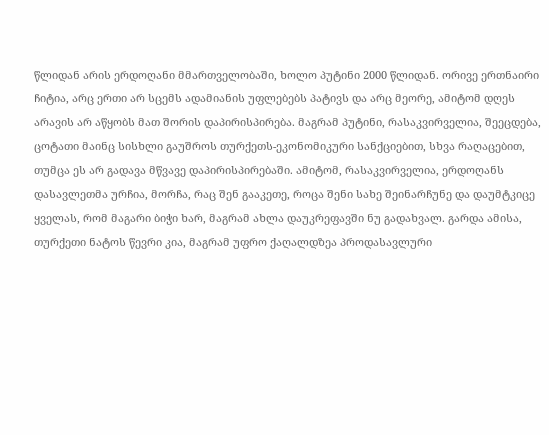წლიდან არის ერდოღანი მმართველობაში, ხოლო პუტინი 2000 წლიდან. ორივე ერთნაირი ჩიტია, არც ერთი არ სცემს ადამიანის უფლებებს პატივს და არც მეორე, ამიტომ დღეს არავის არ აწყობს მათ შორის დაპირისპირება. მაგრამ პუტინი, რასაკვირველია, შეეცდება, ცოტათი მაინც სისხლი გაუშროს თურქეთს-ეკონომიკური სანქციებით, სხვა რაღაცებით, თუმცა ეს არ გადავა მწვავე დაპირისპირებაში. ამიტომ, რასაკვირველია, ერდოღანს დასავლეთმა ურჩია, მორჩა, რაც შენ გააკეთე, როცა შენი სახე შეინარჩუნე და დაუმტკიცე ყველას, რომ მაგარი ბიჭი ხარ, მაგრამ ახლა დაუკრეფავში ნუ გადახვალ. გარდა ამისა, თურქეთი ნატოს წევრი კია, მაგრამ უფრო ქაღალდზეა პროდასავლური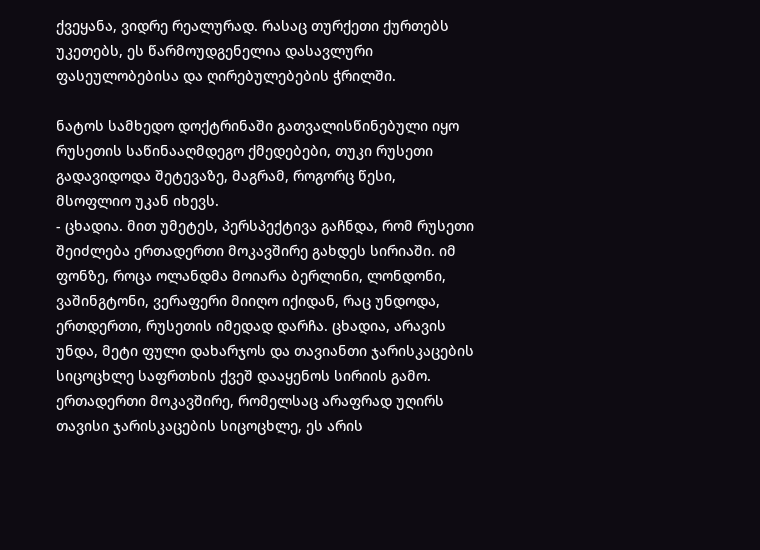ქვეყანა, ვიდრე რეალურად. რასაც თურქეთი ქურთებს უკეთებს, ეს წარმოუდგენელია დასავლური ფასეულობებისა და ღირებულებების ჭრილში.

ნატოს სამხედო დოქტრინაში გათვალისწინებული იყო რუსეთის საწინააღმდეგო ქმედებები, თუკი რუსეთი გადავიდოდა შეტევაზე, მაგრამ, როგორც წესი, მსოფლიო უკან იხევს.
- ცხადია. მით უმეტეს, პერსპექტივა გაჩნდა, რომ რუსეთი შეიძლება ერთადერთი მოკავშირე გახდეს სირიაში. იმ ფონზე, როცა ოლანდმა მოიარა ბერლინი, ლონდონი, ვაშინგტონი, ვერაფერი მიიღო იქიდან, რაც უნდოდა, ერთდერთი, რუსეთის იმედად დარჩა. ცხადია, არავის უნდა, მეტი ფული დახარჯოს და თავიანთი ჯარისკაცების სიცოცხლე საფრთხის ქვეშ დააყენოს სირიის გამო. ერთადერთი მოკავშირე, რომელსაც არაფრად უღირს თავისი ჯარისკაცების სიცოცხლე, ეს არის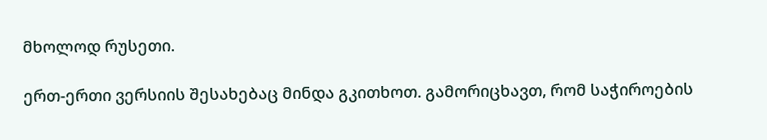მხოლოდ რუსეთი.

ერთ-ერთი ვერსიის შესახებაც მინდა გკითხოთ. გამორიცხავთ, რომ საჭიროების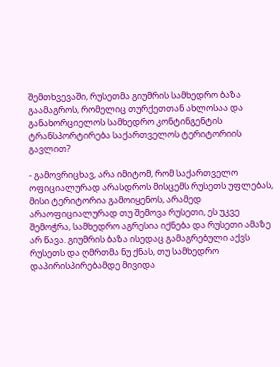შემთხვევაში, რუსეთმა გიუმრის სამხედრო ბაზა გაამაგროს, რომელიც თურქეთთან ახლოსაა და განახორციელოს სამხედრო კონტინგენტის ტრანსპორტირება საქართველოს ტერიტორიის გავლით?

- გამოვრიცხავ, არა იმიტომ, რომ საქართველო ოფიციალურად არასდროს მისცემს რუსეთს უფლებას, მისი ტერიტორია გამოიყენოს, არამედ არაოფიციალურად თუ შემოვა რუსეთი, ეს უკვე შემოჭრა, სამხედრო აგრესია იქნება და რუსეთი ამაზე არ წავა. გიუმრის ბაზა ისედაც გამაგრებული აქვს რუსეთს და ღმრთმა ნუ ქნას, თუ სამხედრო დაპირისპირებამდე მივიდა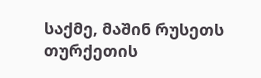საქმე, მაშინ რუსეთს თურქეთის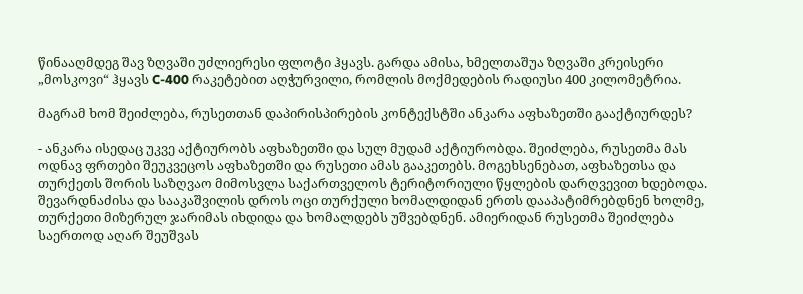წინააღმდეგ შავ ზღვაში უძლიერესი ფლოტი ჰყავს. გარდა ამისა, ხმელთაშუა ზღვაში კრეისერი „მოსკოვი“ ჰყავს C-400 რაკეტებით აღჭურვილი, რომლის მოქმედების რადიუსი 400 კილომეტრია.

მაგრამ ხომ შეიძლება, რუსეთთან დაპირისპირების კონტექსტში ანკარა აფხაზეთში გააქტიურდეს?

- ანკარა ისედაც უკვე აქტიურობს აფხაზეთში და სულ მუდამ აქტიურობდა. შეიძლება, რუსეთმა მას ოდნავ ფრთები შეუკვეცოს აფხაზეთში და რუსეთი ამას გააკეთებს. მოგეხსენებათ, აფხაზეთსა და თურქეთს შორის საზღვაო მიმოსვლა საქართველოს ტერიტორიული წყლების დარღვევით ხდებოდა. შევარდნაძისა და სააკაშვილის დროს ოცი თურქული ხომალდიდან ერთს დააპატიმრებდნენ ხოლმე, თურქეთი მიზერულ ჯარიმას იხდიდა და ხომალდებს უშვებდნენ. ამიერიდან რუსეთმა შეიძლება საერთოდ აღარ შეუშვას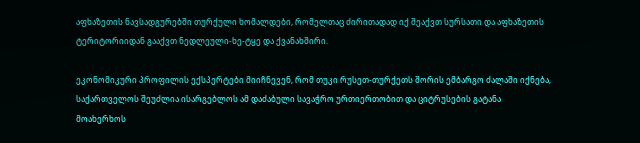აფხაზეთის ნავსადგურებში თურქული ხომალდები, რომელთაც ძირითადად იქ შეაქვთ სურსათი და აფხაზეთის ტერიტორიიდან გააქვთ ნედლეული-ხე-ტყე და ქვანახშირი.

ეკონომიკური პროფილის ექსპერტები მიიჩნევენ, რომ თუკი რუსეთ-თურქეთს შორის ემბარგო ძალაში იქნება, საქართველოს შეუძლია ისარგებლოს ამ დაძაბული სავაჭრო ურთიერთობით და ციტრუსების გატანა მოახერხოს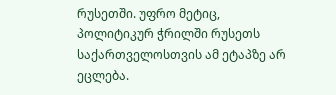რუსეთში. უფრო მეტიც, პოლიტიკურ ჭრილში რუსეთს საქართველოსთვის ამ ეტაპზე არ ეცლება.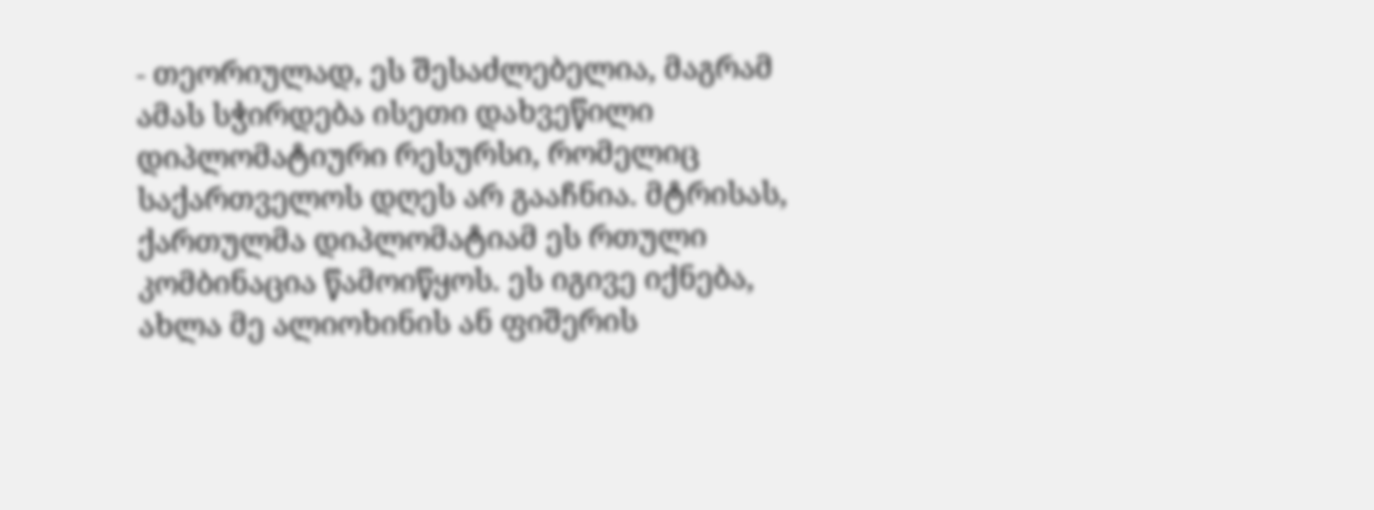- თეორიულად, ეს შესაძლებელია, მაგრამ ამას სჭირდება ისეთი დახვეწილი დიპლომატიური რესურსი, რომელიც საქართველოს დღეს არ გააჩნია. მტრისას, ქართულმა დიპლომატიამ ეს რთული კომბინაცია წამოიწყოს. ეს იგივე იქნება, ახლა მე ალიოხინის ან ფიშერის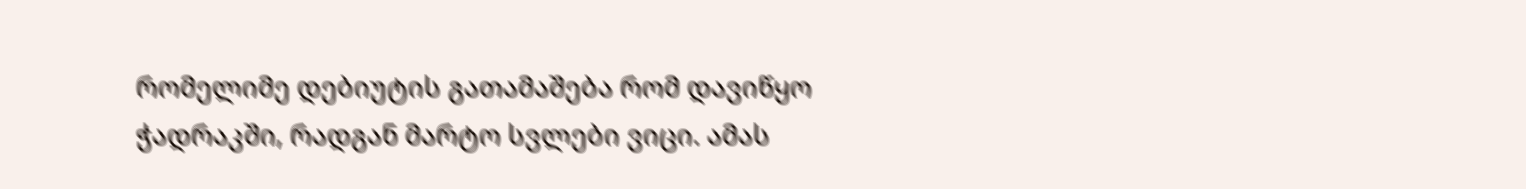რომელიმე დებიუტის გათამაშება რომ დავიწყო ჭადრაკში, რადგან მარტო სვლები ვიცი. ამას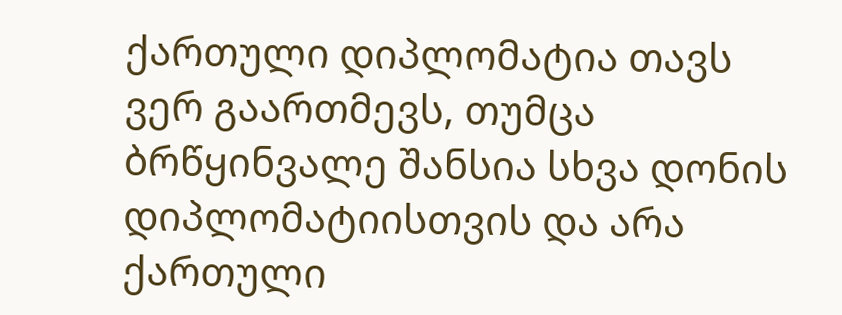ქართული დიპლომატია თავს ვერ გაართმევს, თუმცა ბრწყინვალე შანსია სხვა დონის დიპლომატიისთვის და არა ქართული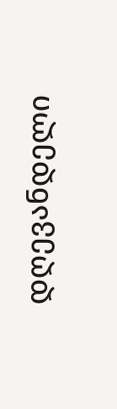დღევანდელი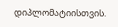დიპლომატიისთვის.